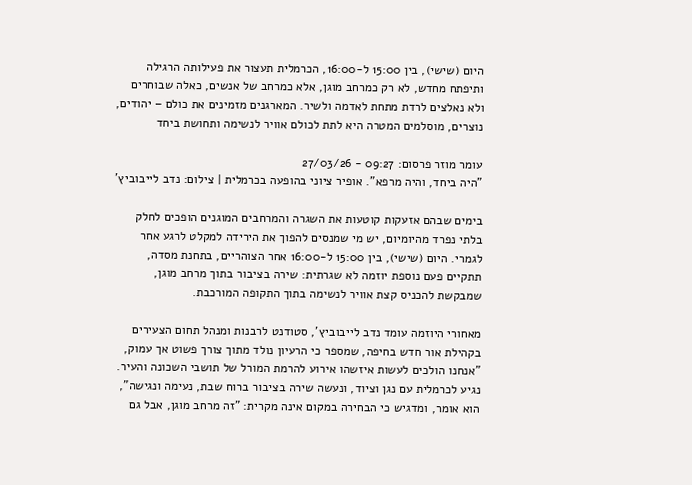היום (שישי), בין 15:00 ל-16:00, הכרמלית תעצור את פעילותה הרגילה ותיפתח מחדש, לא רק כמרחב מוגן, אלא כמרחב של אנשים, כאלה שבוחרים ולא נאלצים לרדת מתחת לאדמה ולשיר. המארגנים מזמינים את כולם – יהודים, נוצרים, מוסלמים המטרה היא לתת לכולם אוויר לנשימה ותחושת ביחד

עומר מוזר פרסום: 09:27 - 27/03/26
"היה ביחד, והיה מרפא". אופיר ציוני בהופעה בכרמלית | צילום: נדב לייבוביץ'

בימים שבהם אזעקות קוטעות את השגרה והמרחבים המוגנים הופכים לחלק בלתי נפרד מהיומיום, יש מי שמנסים להפוך את הירידה למקלט לרגע אחר לגמרי. היום (שישי), בין 15:00 ל-16:00 אחר הצוהריים, בתחנת מסדה, תתקיים פעם נוספת יוזמה לא שגרתית: שירה בציבור בתוך מרחב מוגן, שמבקשת להכניס קצת אוויר לנשימה בתוך התקופה המורכבת.

מאחורי היוזמה עומד נדב לייבוביץ’, סטודנט לרבנות ומנהל תחום הצעירים בקהילת אור חדש בחיפה, שמספר כי הרעיון נולד מתוך צורך פשוט אך עמוק, "אנחנו הולכים לעשות איזשהו אירוע להרמת המורל של תושבי השכונה והעיר. נגיע לכרמלית עם נגן וציוד, ונעשה שירה בציבור ברוח שבת, נעימה ונגישה", הוא אומר, ומדגיש כי הבחירה במקום אינה מקרית: "זה מרחב מוגן, אבל גם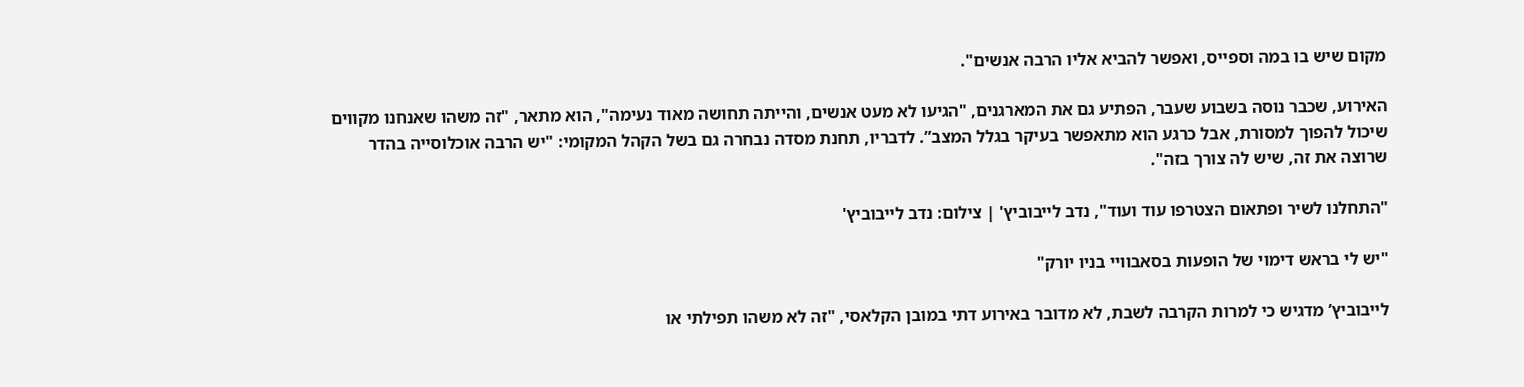מקום שיש בו במה וספייס, ואפשר להביא אליו הרבה אנשים".

האירוע, שכבר נוסה בשבוע שעבר, הפתיע גם את המארגנים, "הגיעו לא מעט אנשים, והייתה תחושה מאוד נעימה", הוא מתאר, "זה משהו שאנחנו מקווים שיכול להפוך למסורת, אבל כרגע הוא מתאפשר בעיקר בגלל המצב”. לדבריו, תחנת מסדה נבחרה גם בשל הקהל המקומי: "יש הרבה אוכלוסייה בהדר שרוצה את זה, שיש לה צורך בזה".

"התחלנו לשיר ופתאום הצטרפו עוד ועוד", נדב לייבוביץ' | צילום: נדב לייבוביץ'

"יש לי בראש דימוי של הופעות בסאבוויי בניו יורק"

לייבוביץ’ מדגיש כי למרות הקרבה לשבת, לא מדובר באירוע דתי במובן הקלאסי, "זה לא משהו תפילתי או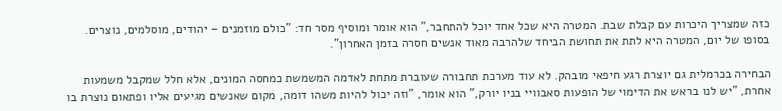כזה שמצריך היכרות עם קבלת שבת. המטרה היא שכל אחד יוכל להתחבר,” הוא אומר ומוסיף מסר חד: "כולם מוזמנים – יהודים, מוסלמים, נוצרים. בסופו של יום, המטרה היא לתת את תחושת הביחד שלהרבה מאוד אנשים חסרה בזמן האחרון".

הבחירה בכרמלית גם יוצרת רגע חיפאי מובהק. לא עוד מערכת תחבורה שעוברת מתחת לאדמה המשמשת כמחסה המונים, אלא חלל שמקבל משמעות אחרת, "יש לנו בראש את הדימוי של הופעות סאבוויי בניו יורק,” הוא אומר, "וזה יכול להיות משהו דומה, מקום שאנשים מגיעים אליו ופתאום נוצרת בו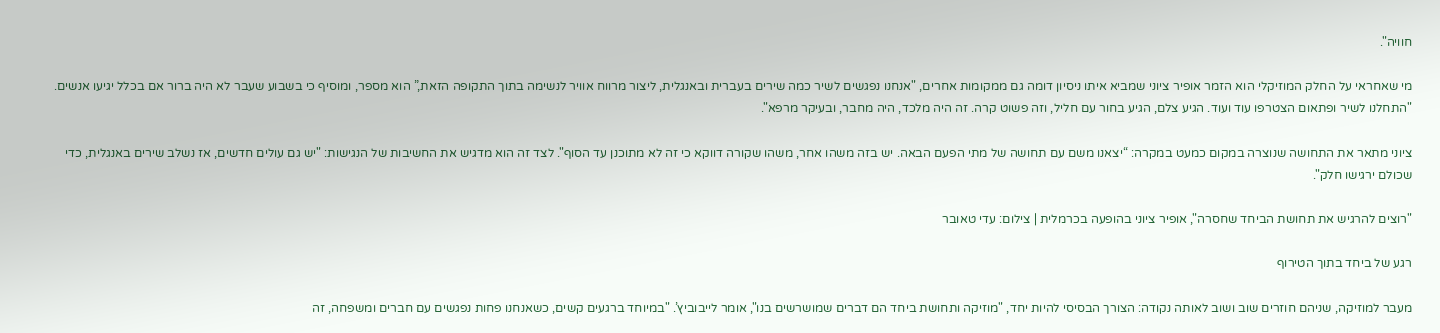חוויה".

מי שאחראי על החלק המוזיקלי הוא הזמר אופיר ציוני שמביא איתו ניסיון דומה גם ממקומות אחרים, "אנחנו נפגשים לשיר כמה שירים בעברית ובאנגלית, ליצור מרווח אוויר לנשימה בתוך התקופה הזאת,” הוא מספר, ומוסיף כי בשבוע שעבר לא היה ברור אם בכלל יגיעו אנשים. "התחלנו לשיר ופתאום הצטרפו עוד ועוד. הגיע צלם, הגיע בחור עם חליל, וזה פשוט קרה. זה היה מלכד, היה מחבר, ובעיקר מרפא".

ציוני מתאר את התחושה שנוצרה במקום כמעט במקרה: “יצאנו משם עם תחושה של מתי הפעם הבאה. יש בזה משהו אחר, משהו שקורה דווקא כי זה לא מתוכנן עד הסוף". לצד זה הוא מדגיש את החשיבות של הנגישות: "יש גם עולים חדשים, אז נשלב שירים באנגלית, כדי שכולם ירגישו חלק".

"רוצים להרגיש את תחושת הביחד שחסרה", אופיר ציוני בהופעה בכרמלית | צילום: עדי טאובר

רגע של ביחד בתוך הטירוף

מעבר למוזיקה, שניהם חוזרים שוב ושוב לאותה נקודה: הצורך הבסיסי להיות יחד, "מוזיקה ותחושת ביחד הם דברים שמושרשים בנו", אומר לייבוביץ’. "במיוחד ברגעים קשים, כשאנחנו פחות נפגשים עם חברים ומשפחה, זה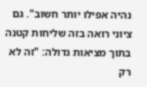נהיה אפילו יותר חשוב". גם ציוני רואה בזה שליחות קטנה בתוך מציאות גדולה: "זה לא רק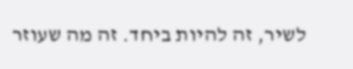לשיר, זה להיות ביחד. זה מה שעוזר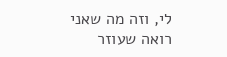לי, וזה מה שאני רואה שעוזר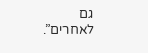גם לאחרים”.